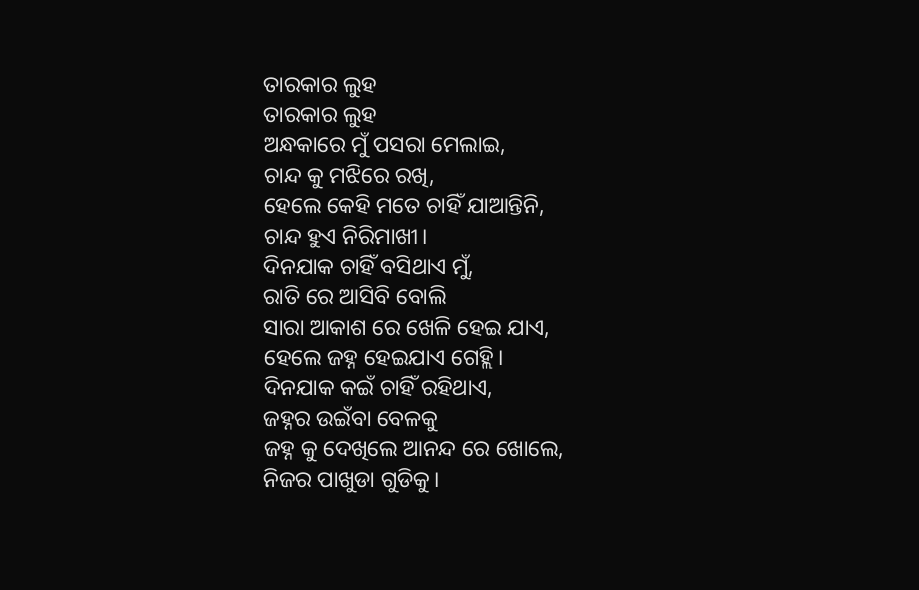ତାରକାର ଲୁହ
ତାରକାର ଲୁହ
ଅନ୍ଧକାରେ ମୁଁ ପସରା ମେଲାଇ,
ଚାନ୍ଦ କୁ ମଝିରେ ରଖି,
ହେଲେ କେହି ମତେ ଚାହିଁ ଯାଆନ୍ତିନି,
ଚାନ୍ଦ ହୁଏ ନିରିମାଖୀ।
ଦିନଯାକ ଚାହିଁ ବସିଥାଏ ମୁଁ,
ରାତି ରେ ଆସିବି ବୋଲି
ସାରା ଆକାଶ ରେ ଖେଳି ହେଇ ଯାଏ,
ହେଲେ ଜହ୍ନ ହେଇଯାଏ ଗେହ୍ଲି।
ଦିନଯାକ କଇଁ ଚାହିଁ ରହିଥାଏ,
ଜହ୍ନର ଉଇଁବା ବେଳକୁ
ଜହ୍ନ କୁ ଦେଖିଲେ ଆନନ୍ଦ ରେ ଖୋଲେ,
ନିଜର ପାଖୁଡା ଗୁଡିକୁ।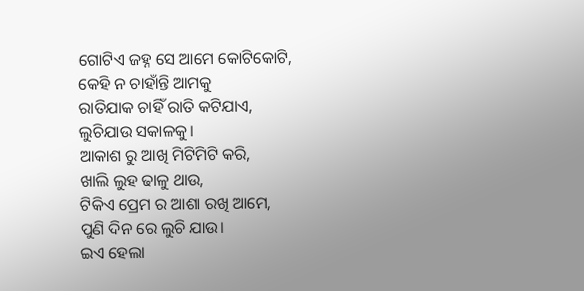ଗୋଟିଏ ଜହ୍ନ ସେ ଆମେ କୋଟିକୋଟି,
କେହି ନ ଚାହାଁନ୍ତି ଆମକୁ
ରାତିଯାକ ଚାହିଁ ରାତି କଟିଯାଏ,
ଲୁଚିଯାଉ ସକାଳକୁ।
ଆକାଶ ରୁ ଆଖି ମିଟିମିଟି କରି,
ଖାଲି ଲୁହ ଢାଳୁ ଥାଉ,
ଟିକିଏ ପ୍ରେମ ର ଆଶା ରଖି ଆମେ,
ପୁଣି ଦିନ ରେ ଲୁଚି ଯାଉ।
ଇଏ ହେଲା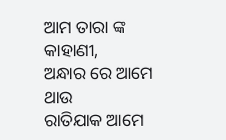ଆମ ତାରା ଙ୍କ କାହାଣୀ,
ଅନ୍ଧାର ରେ ଆମେ ଥାଉ
ରାତିଯାକ ଆମେ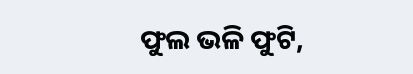ଫୁଲ ଭଳି ଫୁଟି,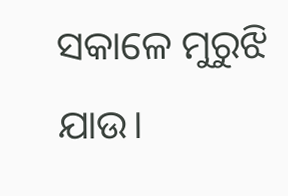ସକାଳେ ମୁରୁଝି ଯାଉ।